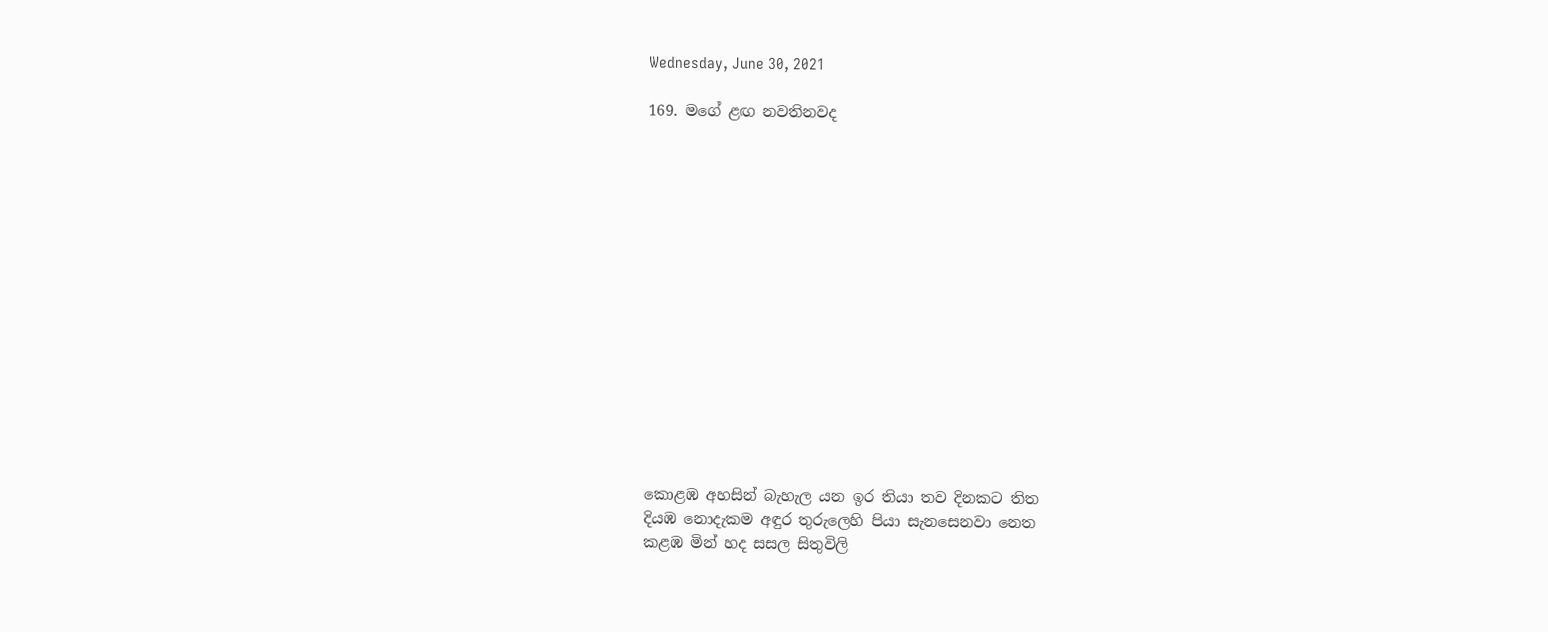Wednesday, June 30, 2021

169. මගේ ළඟ නවතිනවද















කොළඹ අහසින් බැහැල යන ඉර තියා තව දිනකට තිත
දියඹ නොදැකම අඳුර තුරුලෙහි පියා සැනසෙනවා නෙත
කළඹ මින් හද සසල සිතුවිලි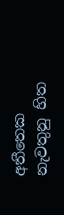අතීතෙක නැවතුනු හිත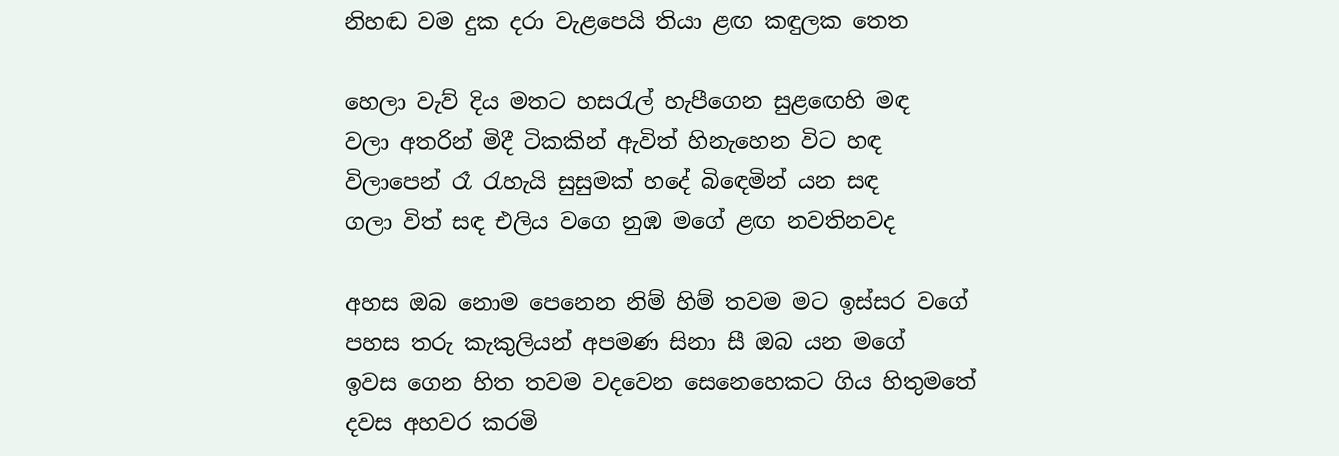නිහඬ වම දුක දරා වැළපෙයි තියා ළඟ කඳුලක තෙත

හෙලා වැව් දිය මතට හසරැල් හැපීගෙන සුළඟෙහි මඳ
වලා අතරින් මිදී ටිකකින් ඇවිත් හිනැහෙන විට හඳ
විලාපෙන් රෑ රැහැයි සුසුමක් හදේ බිඳෙමින් යන සඳ
ගලා විත් සඳ එලිය වගෙ නුඹ මගේ ළඟ නවතිනවද

අහස ඔබ නොම පෙනෙන නිම් හිම් තවම මට ඉස්සර වගේ
පහස තරු කැකුලියන් අපමණ සිනා සී ඔබ යන මගේ
ඉවස ගෙන හිත තවම වදවෙන සෙනෙහෙකට ගිය හිතුමතේ
දවස අහවර කරමි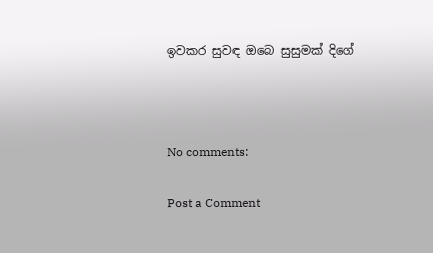ඉවකර සුවඳ ඔබෙ සුසුමක් දිගේ



No comments:

Post a Comment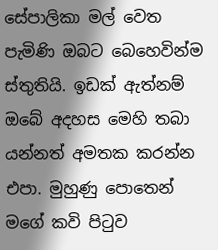සේපාලිකා මල් වෙත පැමිණි ඔබට බෙහෙවින්ම ස්තුතියි. ඉඩක් ඇත්නම් ඔබේ අදහස මෙහි තබා යන්නත් අමතක කරන්න එපා. මුහුණු පොතෙන් මගේ කවි පිටුව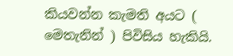කියවන්න කැමති අයට ( මෙතැනින් ) පිවිසිය හැකියි.